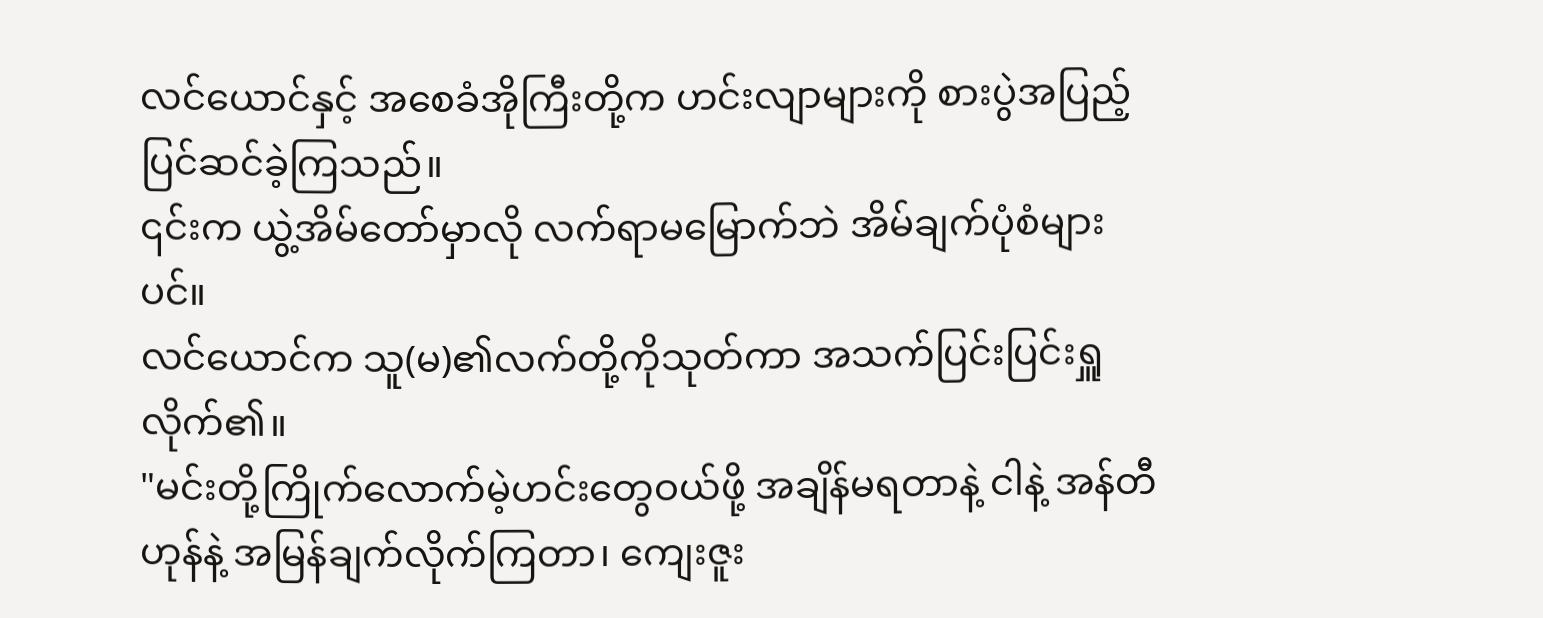လင်ယောင်နှင့် အစေခံအိုကြီးတို့က ဟင်းလျာများကို စားပွဲအပြည့်ပြင်ဆင်ခဲ့ကြသည်။
၎င်းက ယွဲ့အိမ်တော်မှာလို လက်ရာမမြောက်ဘဲ အိမ်ချက်ပုံစံများပင်။
လင်ယောင်က သူ(မ)၏လက်တို့ကိုသုတ်ကာ အသက်ပြင်းပြင်းရှူလိုက်၏။
"မင်းတို့ကြိုက်လောက်မဲ့ဟင်းတွေဝယ်ဖို့ အချိန်မရတာနဲ့ ငါနဲ့ အန်တီဟုန်နဲ့ အမြန်ချက်လိုက်ကြတာ၊ ကျေးဇူး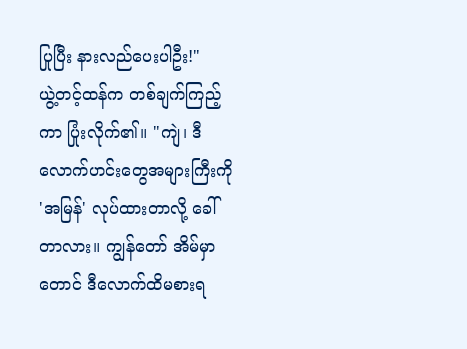ပြုပြီး နားလည်ပေးပါဦး!"
ယွဲ့တင့်ထန်က တစ်ချက်ကြည့်ကာ ပြုံးလိုက်၏။ "ကျဲ၊ ဒီလောက်ဟင်းတွေအများကြီးကို 'အမြန်' လုပ်ထားတာလို့ ခေါ်တာလား။ ကျွန်တော် အိမ်မှာတောင် ဒီလောက်ထိမစားရ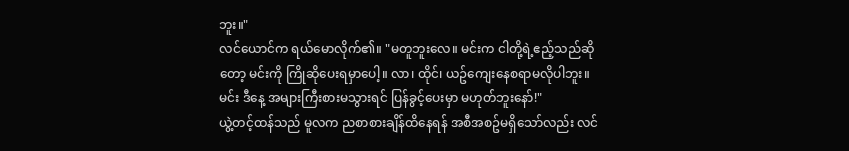ဘူး။"
လင်ယောင်က ရယ်မောလိုက်၏။ "မတူဘူးလေ။ မင်းက ငါတို့ရဲ့ဧည့်သည်ဆိုတော့ မင်းကို ကြိုဆိုပေးရမှာပေါ့။ လာ၊ ထိုင်၊ ယဥ်ကျေးနေစရာမလိုပါဘူး။ မင်း ဒီနေ့ အများကြီးစားမသွားရင် ပြန်ခွင့်ပေးမှာ မဟုတ်ဘူးနော်!"
ယွဲ့တင့်ထန်သည် မူလက ညစာစားချိန်ထိနေရန် အစီအစဥ်မရှိသော်လည်း လင်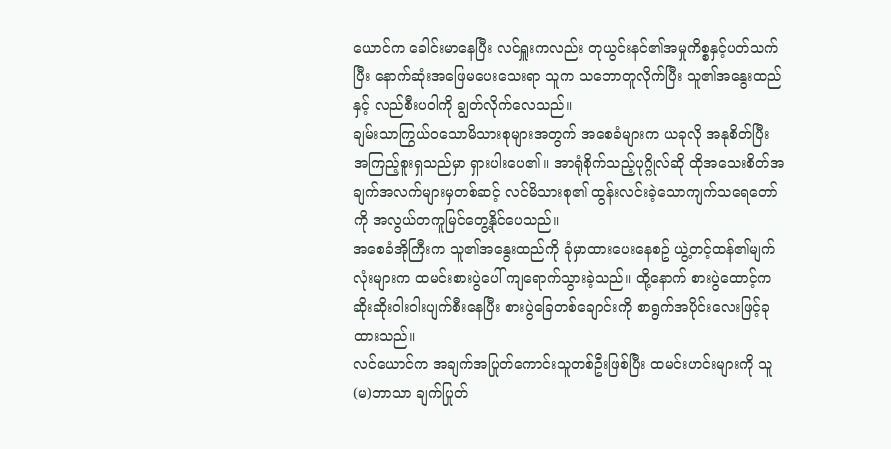ယောင်က ခေါင်းမာနေပြီး လင်ရှူးကလည်း တုယွင်းနင်၏အမှုကိစ္စနှင့်ပတ်သက်ပြီး နောက်ဆုံးအဖြေမပေးသေးရာ သူက သဘောတူလိုက်ပြီး သူ၏အနွေးထည်နှင့် လည်စီးပဝါကို ချွတ်လိုက်လေသည်။
ချမ်းသာကြွယ်ဝသောမိသားစုများအတွက် အစေခံများက ယခုလို အနုစိတ်ပြီး အကြည့်စူးရှသည်မှာ ရှားပါးပေ၏။ အာရုံစိုက်သည့်ပုဂ္ဂိုလ်ဆို ထိုအသေးစိတ်အချက်အလက်များမှတစ်ဆင့် လင်မိသားစု၏ ထွန်းလင်းခဲ့သောကျက်သရေတော်ကို အလွယ်တကူမြင်တွေ့နိုင်ပေသည်။
အစေခံအိုကြီးက သူ၏အနွေးထည်ကို ခုံမှာထားပေးနေစဥ် ယွဲ့တင့်ထန်၏မျက်လုံးများက ထမင်းစားပွဲပေါ် ကျရောက်သွားခဲ့သည်။ ထို့နောက် စားပွဲထောင့်က ဆိုးဆိုးဝါးဝါးပျက်စီးနေပြီး စားပွဲခြေတစ်ချောင်းကို စာရွက်အပိုင်းလေးဖြင့်ခုထားသည်။
လင်ယောင်က အချက်အပြုတ်ကောင်းသူတစ်ဦးဖြစ်ပြီး ထမင်းဟင်းများကို သူ(မ)ဘာသာ ချက်ပြုတ်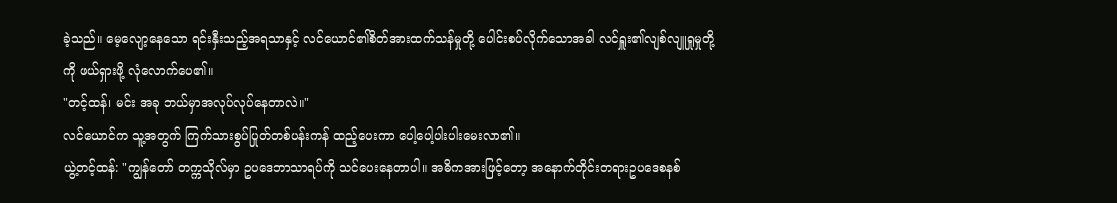ခဲ့သည်။ မေ့လျော့နေသော ရင်းနှီးသည့်အရသာနှင့် လင်ယောင်၏စိတ်အားထက်သန်မှုတို့ ပေါင်းစပ်လိုက်သောအခါ လင်ရှူး၏လျစ်လျူရှုမှုတို့ကို ဖယ်ရှားဖို့ လုံလောက်ပေ၏။
"တင့်ထန်၊ မင်း အခု ဘယ်မှာအလုပ်လုပ်နေတာလဲ။"
လင်ယောင်က သူ့အတွက် ကြက်သားစွပ်ပြုတ်တစ်ပန်းကန် ထည့်ပေးကာ ပေါ့ပေါ့ပါးပါးမေးလာ၏။
ယွဲ့တင့်ထန်: "ကျွန်တော် တက္ကသိုလ်မှာ ဥပဒေဘာသာရပ်ကို သင်ပေးနေတာပါ။ အဓိကအားဖြင့်တော့ အနောက်တိုင်းတရားဥပဒေစနစ်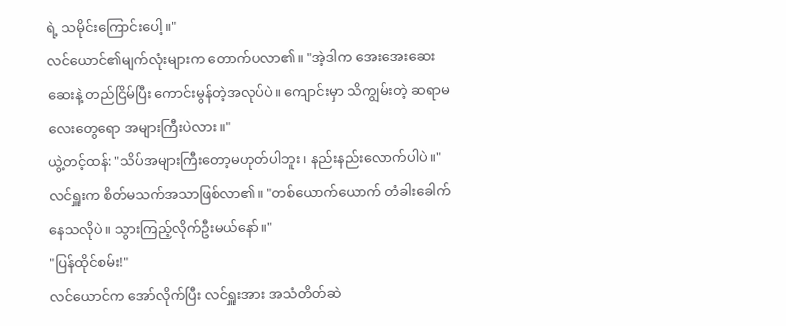ရဲ့ သမိုင်းကြောင်းပေါ့။"
လင်ယောင်၏မျက်လုံးများက တောက်ပလာ၏။ "အဲ့ဒါက အေးအေးဆေးဆေးနဲ့ တည်ငြိမ်ပြီး ကောင်းမွန်တဲ့အလုပ်ပဲ။ ကျောင်းမှာ သိကျွမ်းတဲ့ ဆရာမလေးတွေရော အများကြီးပဲလား။"
ယွဲ့တင့်ထန်: "သိပ်အများကြီးတော့မဟုတ်ပါဘူး၊ နည်းနည်းလောက်ပါပဲ။"
လင်ရှူးက စိတ်မသက်အသာဖြစ်လာ၏။ "တစ်ယောက်ယောက် တံခါးခေါက်နေသလိုပဲ။ သွားကြည့်လိုက်ဦးမယ်နော်။"
"ပြန်ထိုင်စမ်း!"
လင်ယောင်က အော်လိုက်ပြီး လင်ရှူးအား အသံတိတ်ဆဲ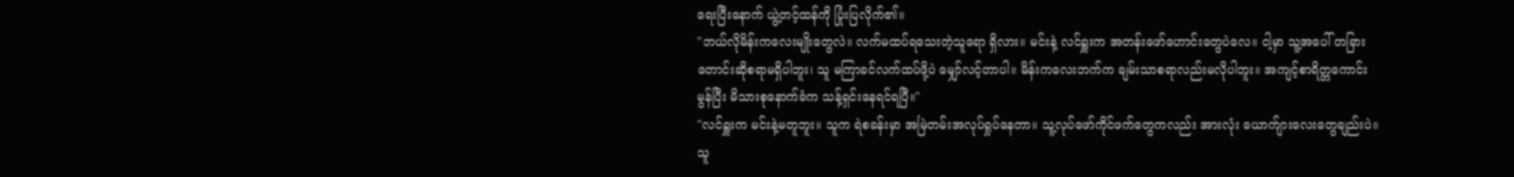ရေးပြီးနောက် ယွဲ့တင့်ထန်ကို ပြုံးပြလိုက်၏။
"ဘယ်လိုမိန်းကလေးမျိုးတွေလဲ။ လက်မထပ်ရသေးတဲ့သူရော ရှိလား။ မင်းနဲ့ လင်ရှူးက အတန်းဖော်ဟောင်းတွေပဲလေ။ ငါ့မှာ သူ့အပေါ် တခြားတောင်းဆိုစရာမရှိပါဘူး၊ သူ မကြာခင်လက်ထပ်ဖို့ပဲ မျှော်လင့်တာပါ။ မိန်းကလေးဘက်က ချမ်းသာစရာလည်းမလိုပါဘူး။ အကျင့်စာရိတ္တကောင်းမွန်ပြီး မိသားစုနောက်ခံက သန့်ရှင်းနေရင်ရပြီ။"
"လင်ရှူးက မင်းနဲ့မတူဘူး။ သူက ရဲစခန်းမှာ အမြဲတမ်းအလုပ်ရှုပ်နေတာ။ သူ့လုပ်ဖော်ကိုင်ဖက်တွေကလည်း အားလုံး ယောက်ျားလေးတွေချည်းပဲ။ သူ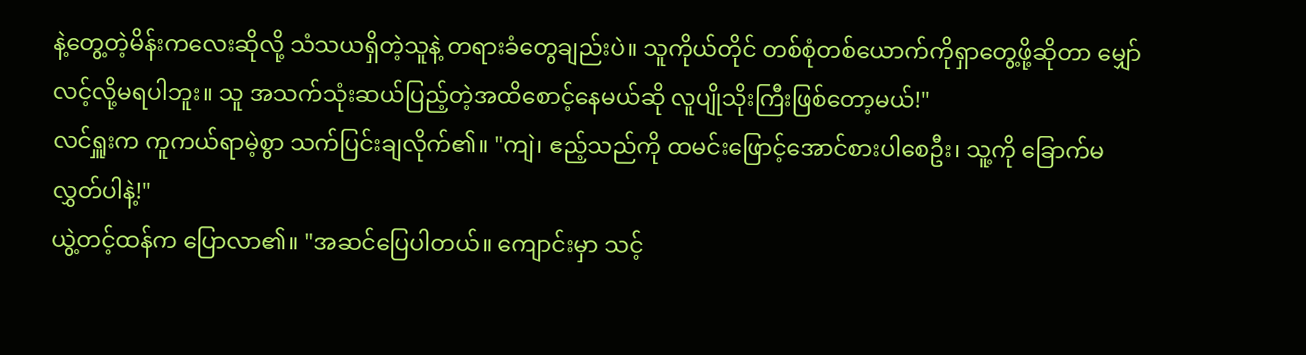နဲ့တွေ့တဲ့မိန်းကလေးဆိုလို့ သံသယရှိတဲ့သူနဲ့ တရားခံတွေချည်းပဲ။ သူကိုယ်တိုင် တစ်စုံတစ်ယောက်ကိုရှာတွေ့ဖို့ဆိုတာ မျှော်လင့်လို့မရပါဘူး။ သူ အသက်သုံးဆယ်ပြည့်တဲ့အထိစောင့်နေမယ်ဆို လူပျိုသိုးကြီးဖြစ်တော့မယ်!"
လင်ရှူးက ကူကယ်ရာမဲ့စွာ သက်ပြင်းချလိုက်၏။ "ကျဲ၊ ဧည့်သည်ကို ထမင်းဖြောင့်အောင်စားပါစေဦး၊ သူ့ကို ခြောက်မလွှတ်ပါနဲ့!"
ယွဲ့တင့်ထန်က ပြောလာ၏။ "အဆင်ပြေပါတယ်။ ကျောင်းမှာ သင့်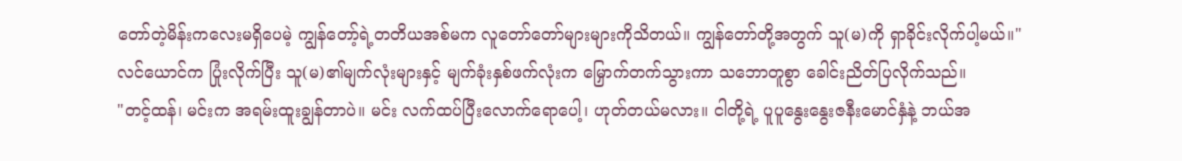တော်တဲ့မိန်းကလေးမရှိပေမဲ့ ကျွန်တော့်ရဲ့တတိယအစ်မက လူတော်တော်များများကိုသိတယ်။ ကျွန်တော်တို့အတွက် သူ(မ)ကို ရှာခိုင်းလိုက်ပါ့မယ်။"
လင်ယောင်က ပြုံးလိုက်ပြီး သူ(မ)၏မျက်လုံးများနှင့် မျက်ခုံးနှစ်ဖက်လုံးက မြှောက်တက်သွားကာ သဘောတူစွာ ခေါင်းညိတ်ပြလိုက်သည်။
"တင့်ထန်၊ မင်းက အရမ်းထူးချွန်တာပဲ။ မင်း လက်ထပ်ပြီးလောက်ရောပေါ့၊ ဟုတ်တယ်မလား။ ငါတို့ရဲ့ ပူပူနွေးနွေးဇနီးမောင်နှံနဲ့ ဘယ်အ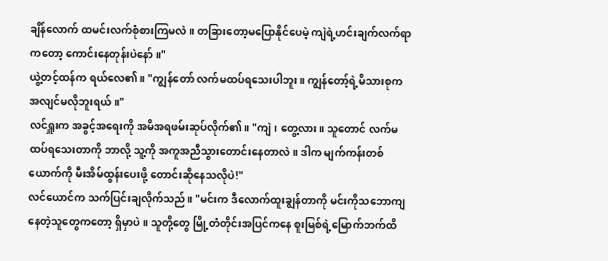ချိန်လောက် ထမင်းလက်စုံစားကြမလဲ။ တခြားတော့မပြောနိုင်ပေမဲ့ ကျဲရဲ့ဟင်းချက်လက်ရာကတော့ ကောင်းနေတုန်းပဲနော်။"
ယွဲ့တင့်ထန်က ရယ်လေ၏။ "ကျွန်တော် လက်မထပ်ရသေးပါဘူး။ ကျွန်တော့်ရဲ့မိသားစုက အလျင်မလိုဘူးရယ်။"
လင်ရှူးက အခွင့်အရေးကို အမိအရဖမ်းဆုပ်လိုက်၏။ "ကျဲ၊ တွေ့လား။ သူတောင် လက်မထပ်ရသေးတာကို ဘာလို့ သူ့ကို အကူအညီသွားတောင်းနေတာလဲ။ ဒါက မျက်ကန်းတစ်ယောက်ကို မီးအိမ်ထွန်းပေးဖို့ တောင်းဆိုနေသလိုပဲ!"
လင်ယောင်က သက်ပြင်းချလိုက်သည်။ "မင်းက ဒီလောက်ထူးချွန်တာကို မင်းကိုသဘောကျနေတဲ့သူတွေကတော့ ရှိမှာပဲ။ သူတို့တွေ မြို့တံတိုင်းအပြင်ကနေ စူးမြစ်ရဲ့မြောက်ဘက်ထိ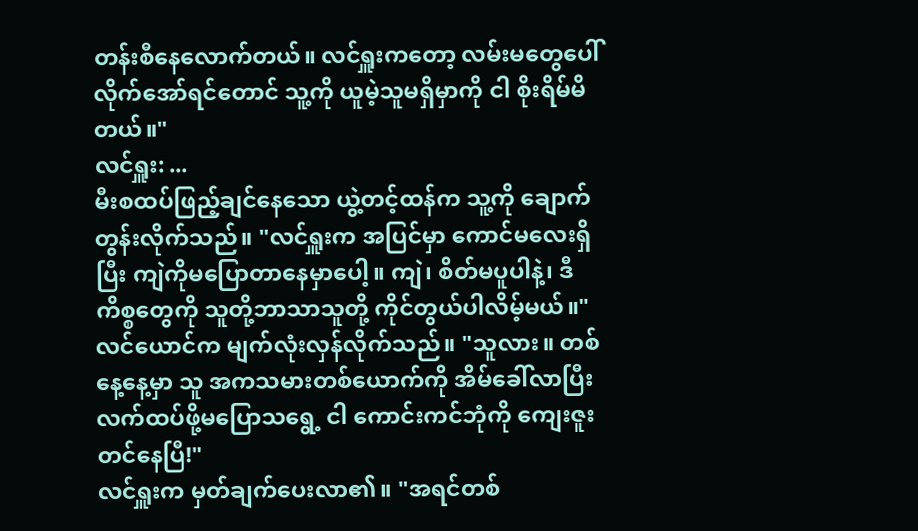တန်းစီနေလောက်တယ်။ လင်ရှူးကတော့ လမ်းမတွေပေါ် လိုက်အော်ရင်တောင် သူ့ကို ယူမဲ့သူမရှိမှာကို ငါ စိုးရိမ်မိတယ်။"
လင်ရှူး: ...
မီးစထပ်ဖြည့်ချင်နေသော ယွဲ့တင့်ထန်က သူ့ကို ချောက်တွန်းလိုက်သည်။ "လင်ရှူးက အပြင်မှာ ကောင်မလေးရှိပြီး ကျဲကိုမပြောတာနေမှာပေါ့။ ကျဲ၊ စိတ်မပူပါနဲ့၊ ဒီကိစ္စတွေကို သူတို့ဘာသာသူတို့ ကိုင်တွယ်ပါလိမ့်မယ်။"
လင်ယောင်က မျက်လုံးလှန်လိုက်သည်။ "သူလား။ တစ်နေ့နေ့မှာ သူ အကသမားတစ်ယောက်ကို အိမ်ခေါ်လာပြီး လက်ထပ်ဖို့မပြောသရွေ့ ငါ ကောင်းကင်ဘုံကို ကျေးဇူးတင်နေပြီ!"
လင်ရှူးက မှတ်ချက်ပေးလာ၏။ "အရင်တစ်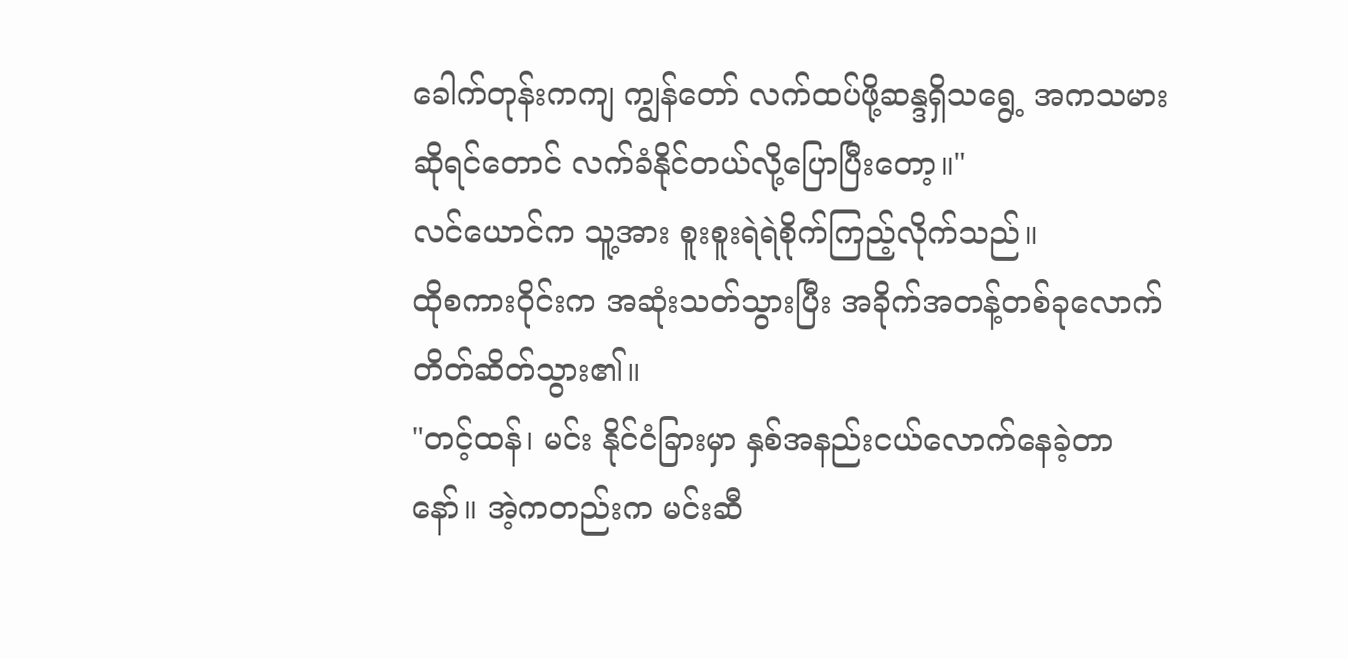ခေါက်တုန်းကကျ ကျွန်တော် လက်ထပ်ဖို့ဆန္ဒရှိသရွေ့ အကသမားဆိုရင်တောင် လက်ခံနိုင်တယ်လို့ပြောပြီးတော့။"
လင်ယောင်က သူ့အား စူးစူးရဲရဲစိုက်ကြည့်လိုက်သည်။
ထိုစကားဝိုင်းက အဆုံးသတ်သွားပြီး အခိုက်အတန့်တစ်ခုလောက် တိတ်ဆိတ်သွား၏။
"တင့်ထန်၊ မင်း နိုင်ငံခြားမှာ နှစ်အနည်းငယ်လောက်နေခဲ့တာနော်။ အဲ့ကတည်းက မင်းဆီ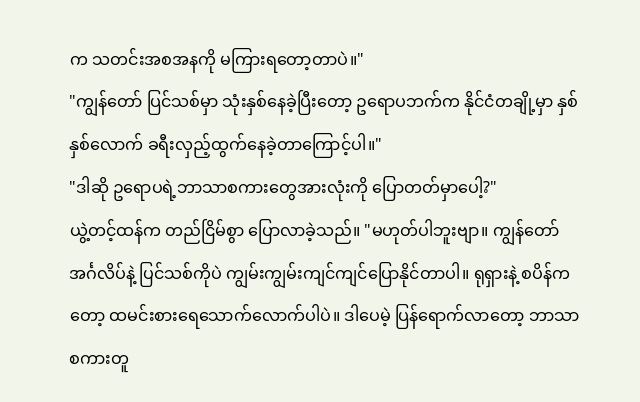က သတင်းအစအနကို မကြားရတော့တာပဲ။"
"ကျွန်တော် ပြင်သစ်မှာ သုံးနှစ်နေခဲ့ပြီးတော့ ဥရောပဘက်က နိုင်ငံတချို့မှာ နှစ်နှစ်လောက် ခရီးလှည့်ထွက်နေခဲ့တာကြောင့်ပါ။"
"ဒါဆို ဥရောပရဲ့ဘာသာစကားတွေအားလုံးကို ပြောတတ်မှာပေါ့?"
ယွဲ့တင့်ထန်က တည်ငြိမ်စွာ ပြောလာခဲ့သည်။ "မဟုတ်ပါဘူးဗျာ။ ကျွန်တော် အင်္ဂလိပ်နဲ့ ပြင်သစ်ကိုပဲ ကျွမ်းကျွမ်းကျင်ကျင်ပြောနိုင်တာပါ။ ရုရှားနဲ့ စပိန်ကတော့ ထမင်းစားရေသောက်လောက်ပါပဲ။ ဒါပေမဲ့ ပြန်ရောက်လာတော့ ဘာသာစကားတူ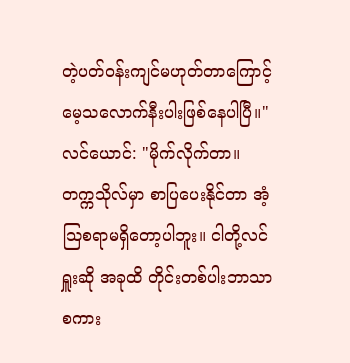တဲ့ပတ်ဝန်းကျင်မဟုတ်တာကြောင့် မေ့သလောက်နီးပါးဖြစ်နေပါပြီ။"
လင်ယောင်: "မိုက်လိုက်တာ။ တက္ကသိုလ်မှာ စာပြပေးနိုင်တာ အံ့သြစရာမရှိတော့ပါဘူး။ ငါတို့လင်ရှူးဆို အခုထိ တိုင်းတစ်ပါးဘာသာစကား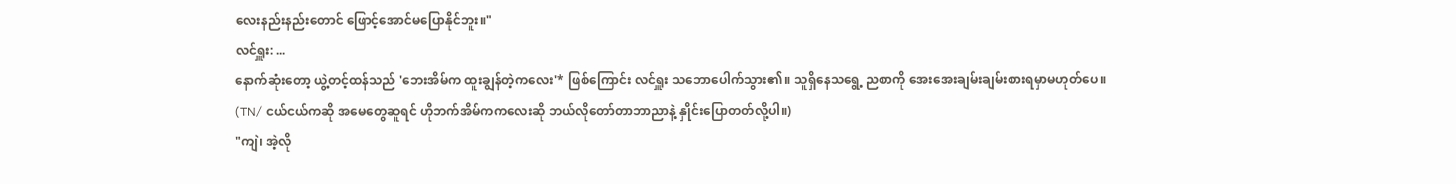လေးနည်းနည်းတောင် ဖြောင့်အောင်မပြောနိုင်ဘူး။"
လင်ရှူး: ...
နောက်ဆုံးတော့ ယွဲ့တင့်ထန်သည် 'ဘေးအိမ်က ထူးချွန်တဲ့ကလေး'* ဖြစ်ကြောင်း လင်ရှူး သဘောပေါက်သွား၏။ သူရှိနေသရွေ့ ညစာကို အေးအေးချမ်းချမ်းစားရမှာမဟုတ်ပေ။
(TN/ ငယ်ငယ်ကဆို အမေတွေဆူရင် ဟိုဘက်အိမ်ကကလေးဆို ဘယ်လိုတော်တာဘာညာနဲ့ နှိုင်းပြောတတ်လို့ပါ။)
"ကျဲ၊ အဲ့လို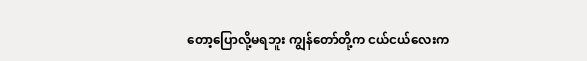တော့ပြောလို့မရဘူး ကျွန်တော်တို့က ငယ်ငယ်လေးက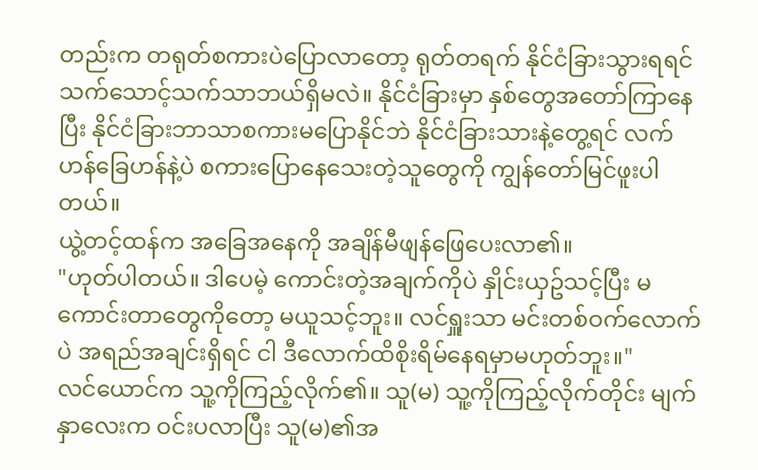တည်းက တရုတ်စကားပဲပြောလာတော့ ရုတ်တရက် နိုင်ငံခြားသွားရရင် သက်သောင့်သက်သာဘယ်ရှိမလဲ။ နိုင်ငံခြားမှာ နှစ်တွေအတော်ကြာနေပြီး နိုင်ငံခြားဘာသာစကားမပြောနိုင်ဘဲ နိုင်ငံခြားသားနဲ့တွေ့ရင် လက်ဟန်ခြေဟန်နဲ့ပဲ စကားပြောနေသေးတဲ့သူတွေကို ကျွန်တော်မြင်ဖူးပါတယ်။
ယွဲ့တင့်ထန်က အခြေအနေကို အချိန်မီဖျန်ဖြေပေးလာ၏။
"ဟုတ်ပါတယ်။ ဒါပေမဲ့ ကောင်းတဲ့အချက်ကိုပဲ နှိုင်းယှဥ်သင့်ပြီး မကောင်းတာတွေကိုတော့ မယူသင့်ဘူး။ လင်ရှူးသာ မင်းတစ်ဝက်လောက်ပဲ အရည်အချင်းရှိရင် ငါ ဒီလောက်ထိစိုးရိမ်နေရမှာမဟုတ်ဘူး။"
လင်ယောင်က သူ့ကိုကြည့်လိုက်၏။ သူ(မ) သူ့ကိုကြည့်လိုက်တိုင်း မျက်နှာလေးက ဝင်းပလာပြီး သူ(မ)၏အ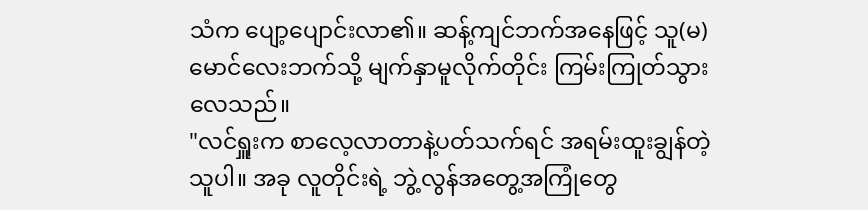သံက ပျော့ပျောင်းလာ၏။ ဆန့်ကျင်ဘက်အနေဖြင့် သူ(မ)မောင်လေးဘက်သို့ မျက်နှာမူလိုက်တိုင်း ကြမ်းကြုတ်သွားလေသည်။
"လင်ရှူးက စာလေ့လာတာနဲ့ပတ်သက်ရင် အရမ်းထူးချွန်တဲ့သူပါ။ အခု လူတိုင်းရဲ့ ဘွဲ့လွန်အတွေ့အကြုံတွေ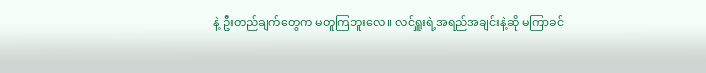နဲ့ ဦးတည်ချက်တွေက မတူကြဘူးလေ။ လင်ရှူးရဲ့အရည်အချင်းနဲ့ဆို မကြာခင်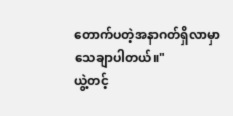တောက်ပတဲ့အနာဂတ်ရှိလာမှာ သေချာပါတယ်။"
ယွဲ့တင့်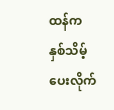ထန်က နှစ်သိမ့်ပေးလိုက်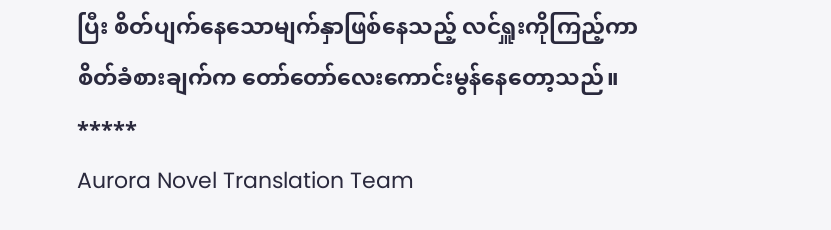ပြီး စိတ်ပျက်နေသောမျက်နှာဖြစ်နေသည့် လင်ရှူးကိုကြည့်ကာ စိတ်ခံစားချက်က တော်တော်လေးကောင်းမွန်နေတော့သည်။
*****
Aurora Novel Translation Team